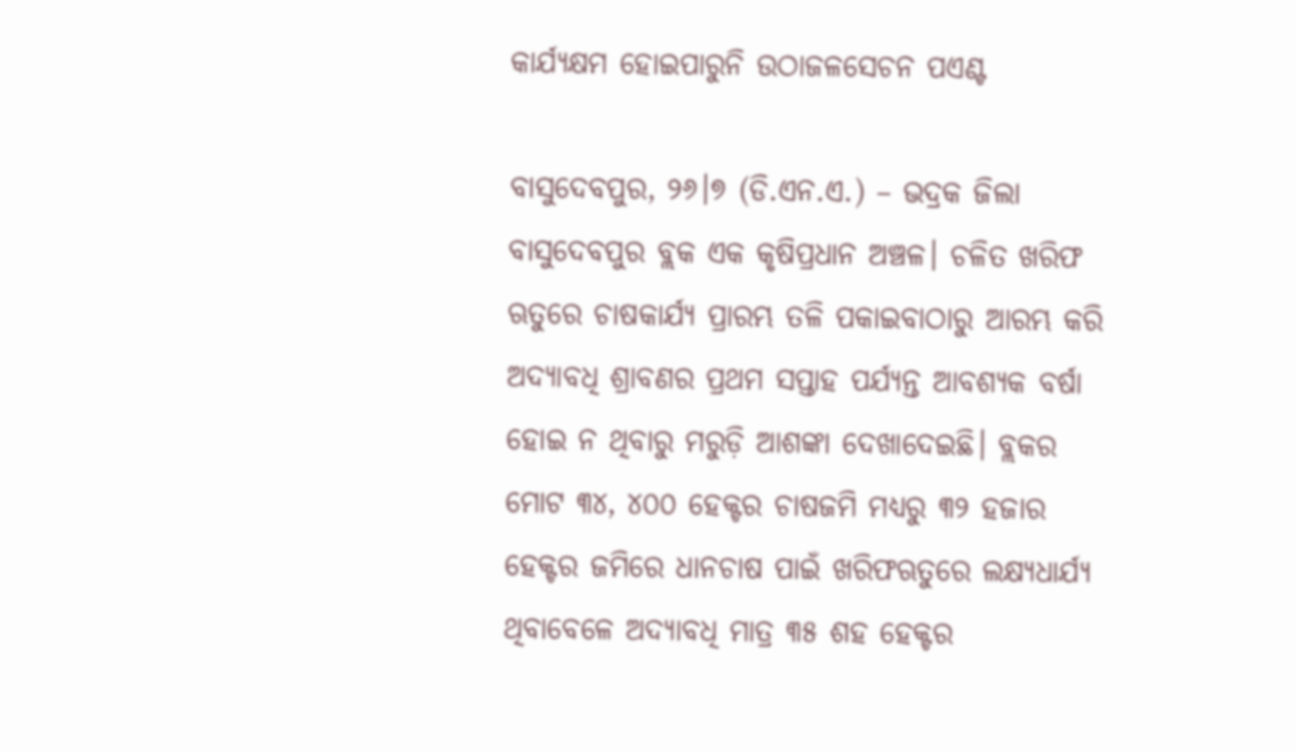କାର୍ଯ୍ୟକ୍ଷମ ହୋଇପାରୁନି ଉଠାଜଳସେଚନ ପଏଣ୍ଟ

ବାସୁଦେବପୁର, ୨୬।୭ (ଡି.ଏନ.ଏ.) – ଭଦ୍ରକ ଜିଲା ବାସୁଦେବପୁର ବ୍ଲକ ଏକ କୃଷିପ୍ରଧାନ ଅଞ୍ଚଳ। ଚଳିତ ଖରିଫ ଋତୁରେ ଚାଷକାର୍ଯ୍ୟ ପ୍ରାରମ୍ଭ ତଳି ପକାଇବାଠାରୁ ଆରମ୍ଭ କରି ଅଦ୍ୟାବଧି ଶ୍ରାବଣର ପ୍ରଥମ ସପ୍ତାହ ପର୍ଯ୍ୟନ୍ତ ଆବଶ୍ୟକ ବର୍ଷା ହୋଇ ନ ଥିବାରୁ ମରୁଡ଼ି ଆଶଙ୍କା ଦେଖାଦେଇଛି। ବ୍ଲକର ମୋଟ ୩୪, ୪୦୦ ହେକ୍ଟର ଚାଷଜମି ମଧ୍ୟରୁ ୩୨ ହଜାର ହେକ୍ଟର ଜମିରେ ଧାନଚାଷ ପାଇଁ ଖରିଫଋତୁରେ ଲକ୍ଷ୍ୟଧାର୍ଯ୍ୟ ଥିବାବେଳେ ଅଦ୍ୟାବଧି ମାତ୍ର ୩୫ ଶହ ହେକ୍ଟର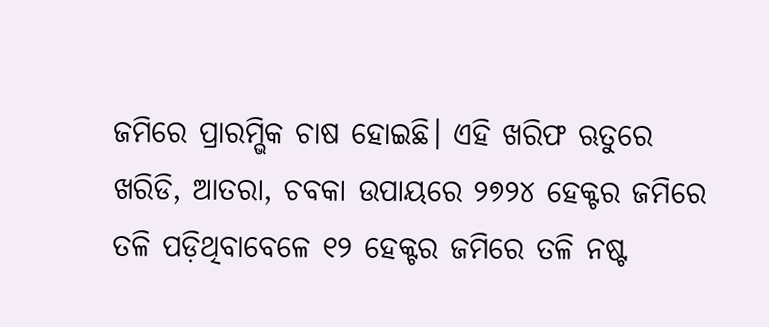ଜମିରେ ପ୍ରାରମ୍ଭିକ ଚାଷ ହୋଇଛି। ଏହି ଖରିଫ ଋତୁରେ ଖରିଡି, ଆତରା, ଚବକା ଉପାୟରେ ୨୭୨୪ ହେକ୍ଟର ଜମିରେ ତଳି ପଡ଼ିଥିବାବେଳେ ୧୨ ହେକ୍ଟର ଜମିରେ ତଳି ନଷ୍ଟ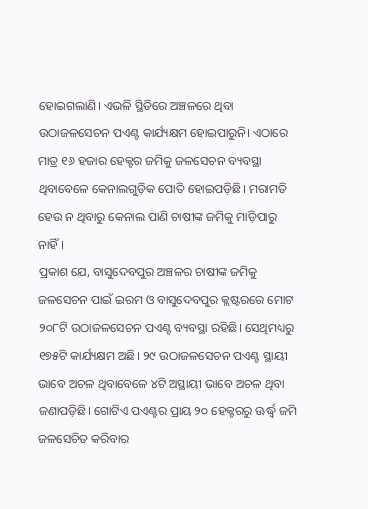ହୋଇଗଲାଣି। ଏଭଳି ସ୍ଥିତିରେ ଅଞ୍ଚଳରେ ଥିବା ଉଠାଜଳସେଚନ ପଏଣ୍ଟ କାର୍ଯ୍ୟକ୍ଷମ ହୋଇପାରୁନି। ଏଠାରେ ମାତ୍ର ୧୬ ହଜାର ହେକ୍ଟର ଜମିକୁ ଜଳସେଚନ ବ୍ୟବସ୍ଥା ଥିବାବେଳେ କେନାଲଗୁଡ଼ିକ ପୋତି ହୋଇପଡ଼ିଛି। ମରାମତି ହେଉ ନ ଥିବାରୁ କେନାଲ ପାଣି ଚାଷୀଙ୍କ ଜମିକୁ ମାଡ଼ିପାରୁ ନାହିଁ।
ପ୍ରକାଶ ଯେ, ବାସୁଦେବପୁର ଅଞ୍ଚଳର ଚାଷୀଙ୍କ ଜମିକୁ ଜଳସେଚନ ପାଇଁ ଇରମ ଓ ବାସୁଦେବପୁର କ୍ଲଷ୍ଟରରେ ମୋଟ ୨୦୮ଟି ଉଠାଜଳସେଚନ ପଏଣ୍ଟ ବ୍ୟବସ୍ଥା ରହିଛି। ସେଥିମଧ୍ୟରୁ ୧୭୫ଟି କାର୍ଯ୍ୟକ୍ଷମ ଅଛି। ୨୯ ଉଠାଜଳସେଚନ ପଏଣ୍ଟ ସ୍ଥାୟୀ ଭାବେ ଅଚଳ ଥିବାବେଳେ ୪ଟି ଅସ୍ଥାୟୀ ଭାବେ ଅଚଳ ଥିବା ଜଣାପଡ଼ିଛି। ଗୋଟିଏ ପଏଣ୍ଟର ପ୍ରାୟ ୨୦ ହେକ୍ଟରରୁ ଊର୍ଦ୍ଧ୍ୱ ଜମି ଜଳସେଚିତ କରିବାର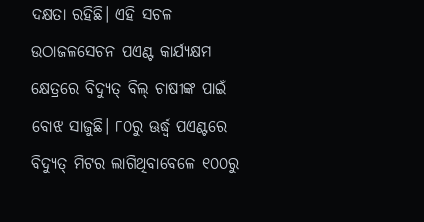ଦକ୍ଷତା ରହିଛି। ଏହି ସଚଳ ଉଠାଜଳସେଚନ ପଏଣ୍ଟ କାର୍ଯ୍ୟକ୍ଷମ କ୍ଷେତ୍ରରେ ବିଦ୍ୟୁତ୍‌ ବିଲ୍‌ ଚାଷୀଙ୍କ ପାଇଁ ବୋଝ ସାଜୁଛି। ୮୦ରୁ ଊର୍ଦ୍ଧ୍ୱ ପଏଣ୍ଟରେ ବିଦ୍ୟୁତ୍‌ ମିଟର ଲାଗିଥିବାବେଳେ ୧୦୦ରୁ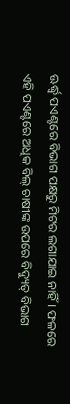ଊର୍ଦ୍ଧ୍ୱ ପଏଣ୍ଟରେ ବିଭାଗ ପକ୍ଷରୁ ମିଟର ଲଗାଯାଇ ନାହିଁ। ଫଳରେ ଏହି ପଏଣ୍ଟରେ ଅଧିକ ବିଲ୍‌ ଚାଷୀଙ୍କ ଉପରେ ବିଦ୍ୟୁତ୍‌ ବିଭାଗ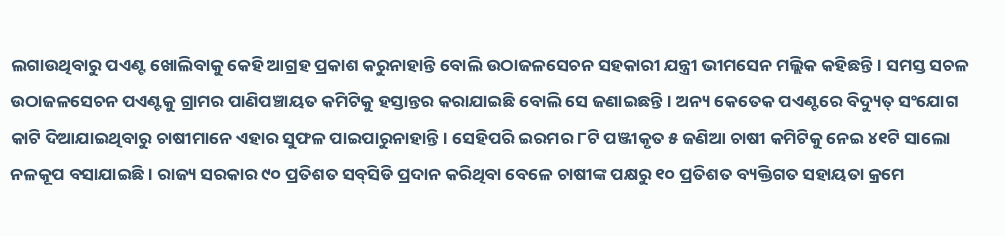ଲଗାଉଥିବାରୁ ପଏଣ୍ଟ ଖୋଲିବାକୁ କେହି ଆଗ୍ରହ ପ୍ରକାଶ କରୁନାହାନ୍ତି ବୋଲି ଉଠାଜଳସେଚନ ସହକାରୀ ଯନ୍ତ୍ରୀ ଭୀମସେନ ମଲ୍ଲିକ କହିଛନ୍ତି। ସମସ୍ତ ସଚଳ ଉଠାଜଳସେଚନ ପଏଣ୍ଟକୁ ଗ୍ରାମର ପାଣିପଞ୍ଚାୟତ କମିଟିକୁ ହସ୍ତାନ୍ତର କରାଯାଇଛି ବୋଲି ସେ ଜଣାଇଛନ୍ତି। ଅନ୍ୟ କେତେକ ପଏଣ୍ଟରେ ବିଦ୍ୟୁତ୍‌ ସଂଯୋଗ କାଟି ଦିଆଯାଇଥିବାରୁ ଚାଷୀମାନେ ଏହାର ସୁଫଳ ପାଇପାରୁନାହାନ୍ତି। ସେହିପରି ଇରମର ୮ଟି ପଞ୍ଜୀକୃତ ୫ ଜଣିଆ ଚାଷୀ କମିଟିକୁ ନେଇ ୪୧ଟି ସାଲୋ ନଳକୂପ ବସାଯାଇଛି। ରାଜ୍ୟ ସରକାର ୯୦ ପ୍ରତିଶତ ସବ୍‌ସିଡି ପ୍ରଦାନ କରିଥିବା ବେଳେ ଚାଷୀଙ୍କ ପକ୍ଷରୁ ୧୦ ପ୍ରତିଶତ ବ୍ୟକ୍ତିଗତ ସହାୟତା କ୍ରମେ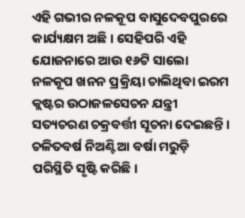ଏହି ଗଭୀର ନଳକୂପ ବାସୁଦେବପୁରରେ କାର୍ଯ୍ୟକ୍ଷମ ଅଛି। ସେହିପରି ଏହି ଯୋଜନାରେ ଆଉ ୧୬ଟି ସାଲୋ ନଳକୂପ ଖନନ ପ୍ରକ୍ରିୟା ଚାଲିଥିବା ଇରମ କ୍ଲଷ୍ଟର ଉଠାଜଳସେଚନ ଯନ୍ତ୍ରୀ ସତ୍ୟଚରଣ ଚକ୍ରବର୍ତ୍ତୀ ସୂଚନା ଦେଇଛନ୍ତି। ଚଳିତବର୍ଷ ନିଅଣ୍ଟିଆ ବର୍ଷା ମରୁଡ଼ି ପରିସ୍ଥିତି ସୃଷ୍ଟି କରିଛି।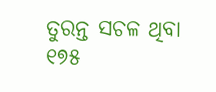ତୁରନ୍ତ ସଚଳ ଥିବା ୧୭୫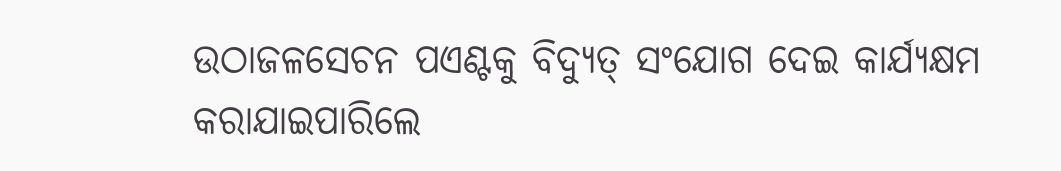ଉଠାଜଳସେଚନ ପଏଣ୍ଟକୁ ବିଦ୍ୟୁତ୍‌ ସଂଯୋଗ ଦେଇ କାର୍ଯ୍ୟକ୍ଷମ କରାଯାଇପାରିଲେ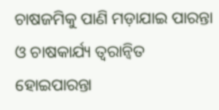ଚାଷଜମିକୁ ପାଣି ମଡ଼ାଯାଇ ପାରନ୍ତା ଓ ଚାଷକାର୍ଯ୍ୟ ତ୍ୱରାନ୍ବିତ ହୋଇପାରନ୍ତା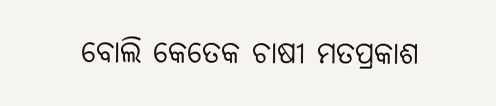ବୋଲି କେତେକ ଚାଷୀ ମତପ୍ରକାଶ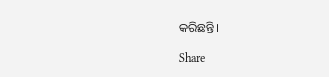କରିଛନ୍ତି।

Share